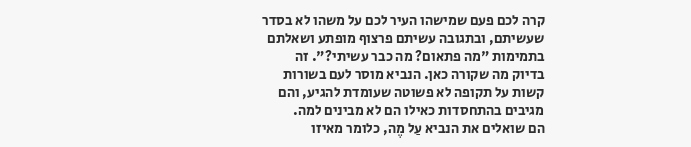קרה לכם פעם שמישהו העיר לכם על משהו לא בסדר שעשיתם, ובתגובה עשיתם פרצוף מופתע ושאלתם בתמימות "מה פתאום? מה כבר עשיתי?". זה בדיוק מה שקורה כאן. הנביא מוסר לעם בשורות קשות על תקופה לא פשוטה שעומדת להגיע, והם מגיבים בהתחסדות כאילו הם לא מבינים למה.
הם שואלים את הנביא עַל מֶה, כלומר מאיזו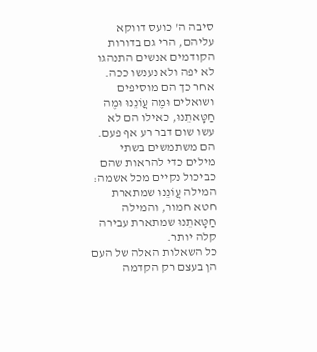סיבה ה' כועס דווקא עליהם, הרי גם בדורות הקודמים אנשים התנהגו לא יפה ולא נענשו ככה. אחר כך הם מוסיפים ושואלים וּמֶה עֲוֹנֵנוּ וּמֶה חַטָּאתֵנוּ, כאילו הם לא עשו שום דבר רע אף פעם. הם משתמשים בשתי מילים כדי להראות שהם כביכול נקיים מכל אשמה: המילה עֲוֹנֵנוּ שמתארת חטא חמור, והמילה חַטָּאתֵנוּ שמתארת עבירה קלה יותר.
כל השאלות האלה של העם הן בעצם רק הקדמה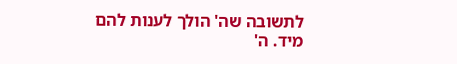לתשובה שה' הולך לענות להם מיד. ה'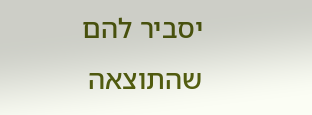יסביר להם שהתוצאה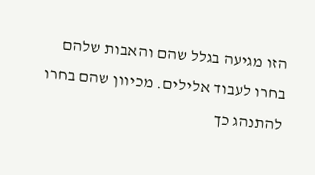הזו מגיעה בגלל שהם והאבות שלהם בחרו לעבוד אלילים. מכיוון שהם בחרו להתנהג כך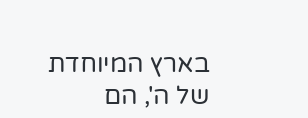בארץ המיוחדת של ה', הם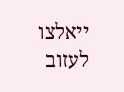ייאלצו לעזוב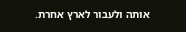אותה ולעבור לארץ אחרת.